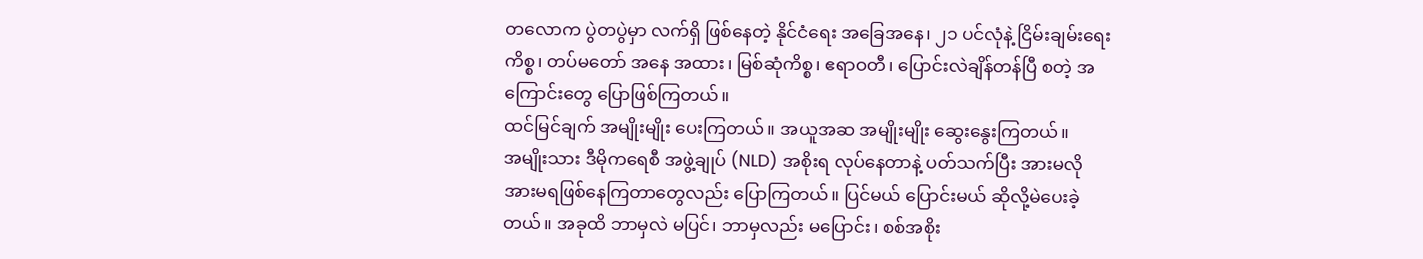တလောက ပွဲတပွဲမှာ လက်ရှိ ဖြစ်နေတဲ့ နိုင်ငံရေး အခြေအနေ၊ ၂၁ ပင်လုံနဲ့ ငြိမ်းချမ်းရေးကိစ္စ၊ တပ်မတော် အနေ အထား၊ မြစ်ဆုံကိစ္စ၊ ဧရာဝတီ၊ ပြောင်းလဲချိန်တန်ပြီ စတဲ့ အကြောင်းတွေ ပြောဖြစ်ကြတယ်။
ထင်မြင်ချက် အမျိုးမျိုး ပေးကြတယ်။ အယူအဆ အမျိုးမျိုး ဆွေးနွေးကြတယ်။
အမျိုးသား ဒီမိုကရေစီ အဖွဲ့ချုပ် (NLD) အစိုးရ လုပ်နေတာနဲ့ ပတ်သက်ပြီး အားမလို အားမရဖြစ်နေကြတာတွေလည်း ပြောကြတယ်။ ပြင်မယ် ပြောင်းမယ် ဆိုလို့မဲပေးခဲ့တယ်။ အခုထိ ဘာမှလဲ မပြင်၊ ဘာမှလည်း မပြောင်း၊ စစ်အစိုး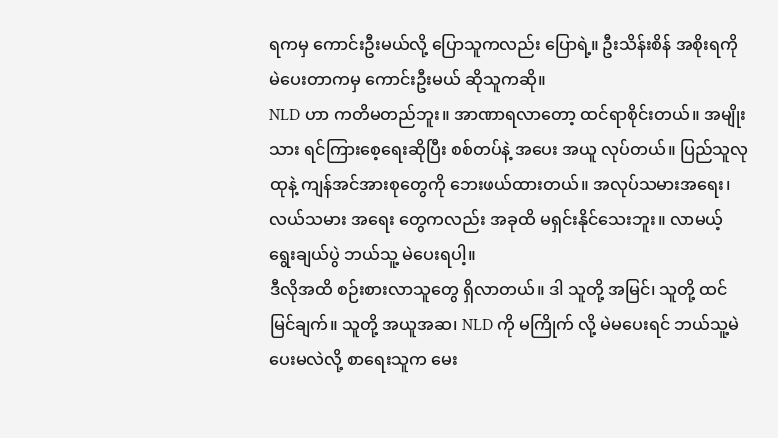ရကမှ ကောင်းဦးမယ်လို့ ပြောသူကလည်း ပြောရဲ့။ ဦးသိန်းစိန် အစိုးရကို မဲပေးတာကမှ ကောင်းဦးမယ် ဆိုသူကဆို။
NLD ဟာ ကတိမတည်ဘူး။ အာဏာရလာတော့ ထင်ရာစိုင်းတယ်။ အမျိုးသား ရင်ကြားစေ့ရေးဆိုပြီး စစ်တပ်နဲ့ အပေး အယူ လုပ်တယ်။ ပြည်သူလုထုနဲ့ ကျန်အင်အားစုတွေကို ဘေးဖယ်ထားတယ်။ အလုပ်သမားအရေး၊ လယ်သမား အရေး တွေကလည်း အခုထိ မရှင်းနိုင်သေးဘူး။ လာမယ့် ရွေးချယ်ပွဲ ဘယ်သူ့ မဲပေးရပါ့။
ဒီလိုအထိ စဉ်းစားလာသူတွေ ရှိလာတယ်။ ဒါ သူတို့ အမြင်၊ သူတို့ ထင်မြင်ချက်။ သူတို့ အယူအဆ၊ NLD ကို မကြိုက် လို့ မဲမပေးရင် ဘယ်သူ့မဲပေးမလဲလို့ စာရေးသူက မေး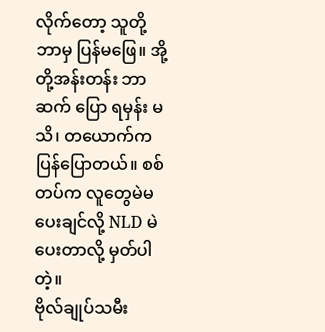လိုက်တော့ သူတို့ ဘာမှ ပြန်မဖြေ။ အို့တို့အန်းတန်း ဘာဆက် ပြော ရမှန်း မသိ၊ တယောက်က ပြန်ပြောတယ်။ စစ်တပ်က လူတွေမဲမပေးချင်လို့ NLD မဲပေးတာလို့ မှတ်ပါတဲ့။
ဗိုလ်ချုပ်သမီး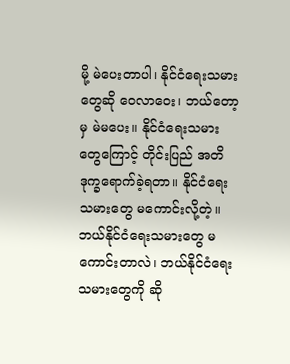မို့ မဲပေးတာပါ၊ နိုင်ငံရေးသမားတွေဆို ဝေလာဝေး၊ ဘယ်တော့မှ မဲမပေး။ နိုင်ငံရေးသမားတွေကြောင့် တိုင်းပြည် အတိ ဒုက္ခရောက်ခဲ့ရတာ။ နိုင်ငံရေးသမားတွေ မကောင်းလို့တဲ့။
ဘယ်နိုင်ငံရေးသမားတွေ မကောင်းတာလဲ၊ ဘယ်နိုင်ငံရေးသမားတွေကို ဆို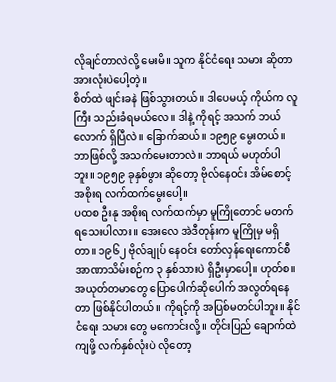လိုချင်တာလဲလို့ မေးမိ။ သူက နိုင်ငံရေး သမား ဆိုတာ အားလုံးပဲပေါ့တဲ့။
စိတ်ထဲ ဖျင်းခနဲ ဖြစ်သွားတယ်။ ဒါပေမယ့် ကိုယ်က လူကြီး သည်းခံရမယ်လေ။ ဒါနဲ့ ကိုရင့် အသက် ဘယ်လောက် ရှိပြီလဲ။ ခြောက်ဆယ်။ ၁၉၅၉ မွေးတယ်။ ဘာဖြစ်လို့ အသက်မေးတာလဲ။ ဘာရယ် မဟုတ်ပါဘူး။ ၁၉၅၉ ခုနှစ်ဖွား ဆိုတော့ ဗိုလ်နေဝင်း အိမ်စောင့် အစိုးရ လက်ထက်မွေးပေါ့။
ပထစ ဦးနု အစိုးရ လက်ထက်မှာ မူကြိုတောင် မတက်ရသေးပါလား။ အေးလေ အဲဒီတုန်းက မူကြိုမှ မရှိတာ။ ၁၉၆၂ ဗိုလ်ချုပ် နေဝင်း တော်လှန်ရေးကောင်စီ အာဏာသိမ်းစဉ်က ၃ နှစ်သားပဲ ရှိဦးမှာပေါ့။ ဟုတ်စ။
အယုတ်တမာတွေ ပြောပေါက်ဆိုပေါက် အလွတ်ရနေတာ ဖြစ်နိုင်ပါတယ်။ ကိုရင့်ကို အပြစ်မတင်ပါဘူး။ နိုင်ငံရေး သမား တွေ မကောင်းလို့။ တိုင်းပြည် ချောက်ထဲကျဖို့ လက်နှစ်လုံးပဲ လိုတော့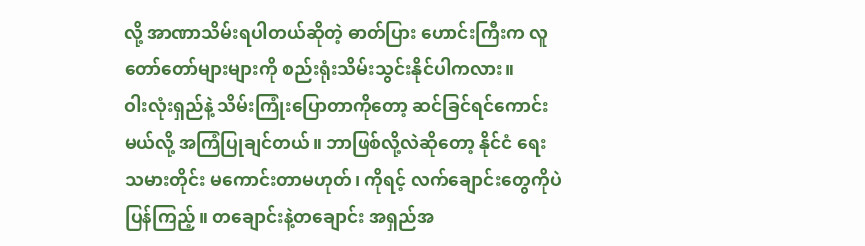လို့ အာဏာသိမ်းရပါတယ်ဆိုတဲ့ ဓာတ်ပြား ဟောင်းကြီးက လူတော်တော်များများကို စည်းရုံးသိမ်းသွင်းနိုင်ပါကလား။
ဝါးလုံးရှည်နဲ့ သိမ်းကြုံးပြောတာကိုတော့ ဆင်ခြင်ရင်ကောင်းမယ်လို့ အကြံပြုချင်တယ်။ ဘာဖြစ်လို့လဲဆိုတော့ နိုင်ငံ ရေး သမားတိုင်း မကောင်းတာမဟုတ်၊ ကိုရင့် လက်ချောင်းတွေကိုပဲ ပြန်ကြည့်။ တချောင်းနဲ့တချောင်း အရှည်အ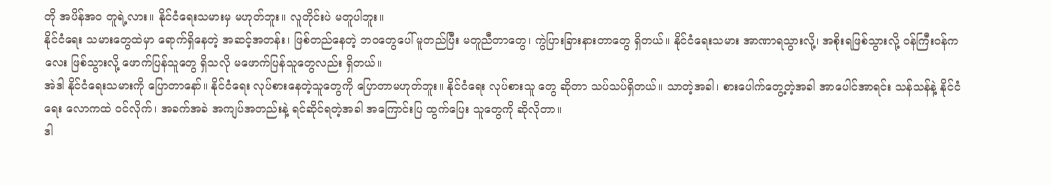တို အပိန်အဝ တူရဲ့လား။ နိုင်ငံရေးသမားမှ မဟုတ်ဘူး။ လူတိုင်းပဲ မတူပါဘူး။
နိုင်ငံရေး သမားတွေထဲမှာ ရောက်ရှိနေတဲ့ အဆင့်အတန်း၊ ဖြစ်တည်နေတဲ့ ဘဝတွေပေါ် မူတည်ပြီး မတူညီတာတွေ၊ ကွဲပြားခြားနားတာတွေ ရှိတယ်။ နိုင်ငံရေးသမား အာဏာရသွားလို့၊ အစိုးရဖြစ်သွားလို့ ဝန်ကြီးဝန်ကလေး ဖြစ်သွားလို့ ဖောက်ပြန်သူတွေ ရှိသလို မဖောက်ပြန်သူတွေလည်း ရှိတယ်။
အဲဒါ နိုင်ငံရေးသမားကို ပြောတာနော်။ နိုင်ငံရေး လုပ်စားနေတဲ့သူတွေကို ပြောတာမဟုတ်ဘူး။ နိုင်ငံရေး လုပ်စားသူ တွေ ဆိုတာ သပ်သပ်ရှိတယ်။ သာတဲ့အခါ၊ စားပေါက်တွေ့တဲ့အခါ အာပေါင်အာရင်း သန်သန်နဲ့ နိုင်ငံရေး လောကထဲ ဝင်လိုက်၊ အခက်အခဲ အကျပ်အတည်းနဲ့ ရင်ဆိုင်ရတဲ့အခါ အကြောင်းပြ ထွက်ပြေး သူတွေကို ဆိုလိုတာ။
ဒါ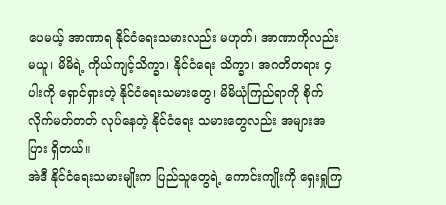ပေမယ့် အာဏာရ နိုင်ငံရေးသမားလည်း မဟုတ်၊ အာဏာကိုလည်းမယူ၊ မိမိရဲ့ ကိုယ်ကျင့်သိက္ခာ၊ နိုင်ငံရေး သိက္ခာ၊ အဂတိတရား ၄ ပါးကို ရှောင်ရှားတဲ့ နိုင်ငံရေးသမားတွေ၊ မိမိယုံကြည်ရာကို စိုက်လိုက်မတ်တတ် လုပ်နေတဲ့ နိုင်ငံရေး သမားတွေလည်း အများအပြား ရှိတယ်။
အဲဒီ နိုင်ငံရေးသမားမျိုးက ပြည်သူတွေရဲ့ ကောင်းကျိုးကို ရှေးရှုကြ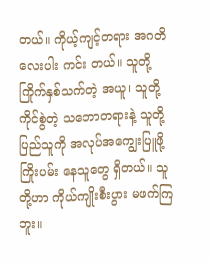တယ်။ ကိုယ့်ကျင့်တရား အဂတိ လေးပါး ကင်း တယ်။ သူတို့ ကြိုက်နှစ်သက်တဲ့ အယူ၊ သူတို့ ကိုင်စွဲတဲ့ သဘောတရားနဲ့ သူတို့ ပြည်သူကို အလုပ်အကျွေးပြူဖို့ ကြိုးပမ်း နေသူတွေ ရှိတယ်။ သူတို့ဟာ ကိုယ်ကျိုးစီးပွား မဖက်ကြဘူး။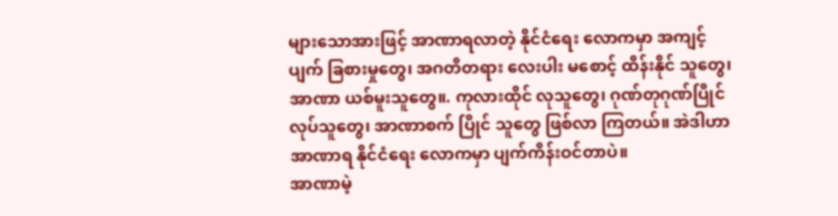များသောအားဖြင့် အာဏာရလာတဲ့ နိုင်ငံရေး လောကမှာ အကျင့်ပျက် ခြစားမှုတွေ၊ အဂတိတရား လေးပါး မစောင့် ထိန်းနိုင် သူတွေ၊ အာဏာ ယစ်မူးသူတွေ။. ကုလားထိုင် လုသူတွေ၊ ဂုဏ်တုဂုဏ်ပြိုင် လုပ်သူတွေ၊ အာဏာစက် ပြိုင် သူတွေ ဖြစ်လာ ကြတယ်။ အဲဒါဟာ အာဏာရ နိုင်ငံရေး လောကမှာ ပျက်ကိန်းဝင်တာပဲ။
အာဏာမဲ့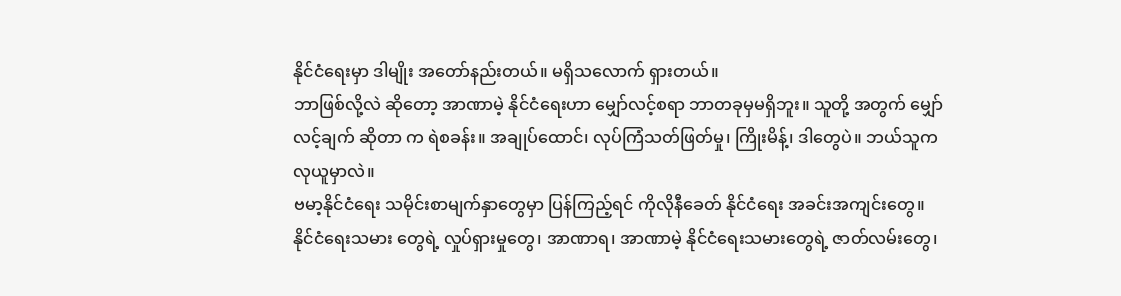နိုင်ငံရေးမှာ ဒါမျိုး အတော်နည်းတယ်။ မရှိသလောက် ရှားတယ်။
ဘာဖြစ်လို့လဲ ဆိုတော့ အာဏာမဲ့ နိုင်ငံရေးဟာ မျှော်လင့်စရာ ဘာတခုမှမရှိဘူး။ သူတို့ အတွက် မျှော်လင့်ချက် ဆိုတာ က ရဲစခန်း။ အချုပ်ထောင်၊ လုပ်ကြံသတ်ဖြတ်မှု၊ ကြိုးမိန့်၊ ဒါတွေပဲ။ ဘယ်သူက လုယူမှာလဲ။
ဗမာ့နိုင်ငံရေး သမိုင်းစာမျက်နှာတွေမှာ ပြန်ကြည့်ရင် ကိုလိုနီခေတ် နိုင်ငံရေး အခင်းအကျင်းတွေ။ နိုင်ငံရေးသမား တွေရဲ့ လှုပ်ရှားမှုတွေ၊ အာဏာရ၊ အာဏာမဲ့ နိုင်ငံရေးသမားတွေရဲ့ ဇာတ်လမ်းတွေ၊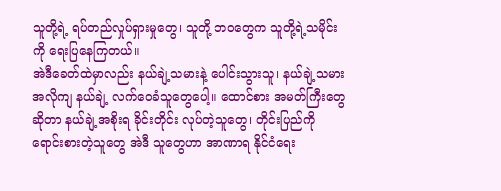သူတို့ရဲ့ ရပ်တည်လှုပ်ရှားမှုတွေ၊ သူတို့ ဘဝတွေက သူတို့ရဲ့သမိုင်းကို ရေးပြနေကြတယ်။
အဲဒီခေတ်ထဲမှာလည်း နယ်ချဲ့သမားနဲ့ ပေါင်းသွားသူ၊ နယ်ချဲ့သမားအလိုကျ နယ်ချဲ့ လက်ဝေခံသူတွေပေါ့။ ထောင်စား အမတ်ကြီးတွေဆိုတာ နယ်ချဲ့အစိုးရ ခိုင်းတိုင်း လုပ်တဲ့သူတွေ၊ တိုင်းပြည်ကို ရောင်းစားတဲ့သူတွေ အဲဒီ သူတွေဟာ အာဏာရ နိုင်ငံရေး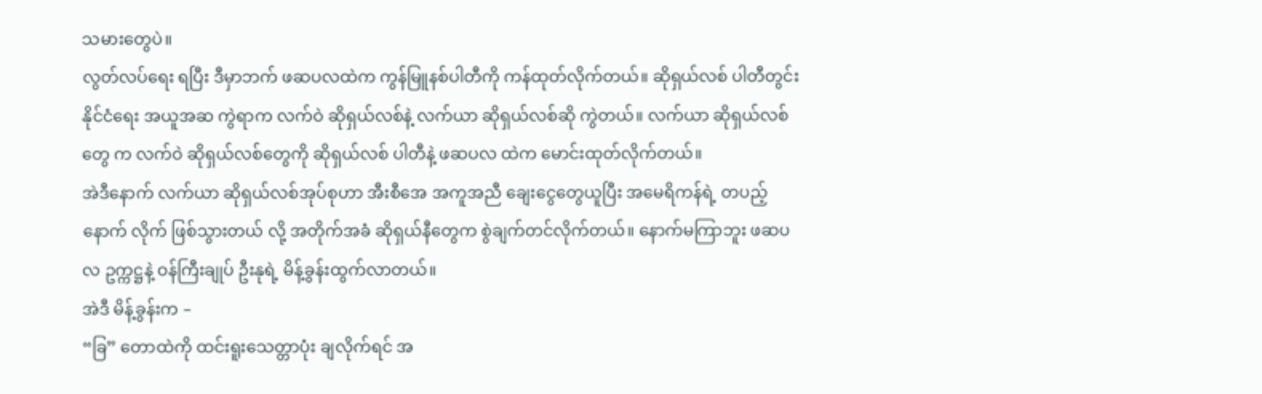သမားတွေပဲ။
လွတ်လပ်ရေး ရပြီး ဒီမှာဘက် ဖဆပလထဲက ကွန်မြူနစ်ပါတီကို ကန်ထုတ်လိုက်တယ်။ ဆိုရှယ်လစ် ပါတီတွင်း နိုင်ငံရေး အယူအဆ ကွဲရာက လက်ဝဲ ဆိုရှယ်လစ်နဲ့ လက်ယာ ဆိုရှယ်လစ်ဆို ကွဲတယ်။ လက်ယာ ဆိုရှယ်လစ်တွေ က လက်ဝဲ ဆိုရှယ်လစ်တွေကို ဆိုရှယ်လစ် ပါတီနဲ့ ဖဆပလ ထဲက မောင်းထုတ်လိုက်တယ်။
အဲဒီနောက် လက်ယာ ဆိုရှယ်လစ်အုပ်စုဟာ အီးစီအေ အကူအညီ ချေးငွေတွေယူပြီး အမေရိကန်ရဲ့ တပည့် နောက် လိုက် ဖြစ်သွားတယ် လို့ အတိုက်အခံ ဆိုရှယ်နီတွေက စွဲချက်တင်လိုက်တယ်။ နောက်မကြာဘူး ဖဆပလ ဥက္ကဋ္ဌနဲ့ ဝန်ကြီးချုပ် ဦးနုရဲ့ မိန့်ခွန်းထွက်လာတယ်။
အဲဒီ မိန့်ခွန်းက –
“ခြ” တောထဲကို ထင်းရူးသေတ္တာပုံး ချလိုက်ရင် အ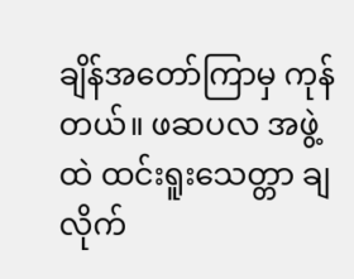ချိန်အတော်ကြာမှ ကုန်တယ်။ ဖဆပလ အဖွဲ့ထဲ ထင်းရူးသေတ္တာ ချ လိုက်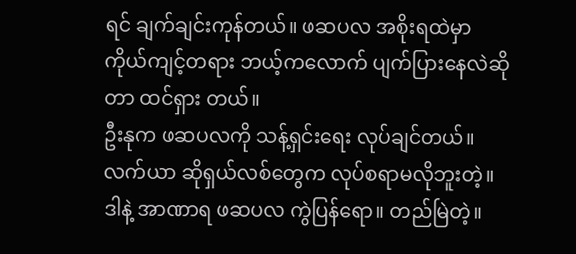ရင် ချက်ချင်းကုန်တယ်။ ဖဆပလ အစိုးရထဲမှာ ကိုယ်ကျင့်တရား ဘယ့်ကလောက် ပျက်ပြားနေလဲဆိုတာ ထင်ရှား တယ်။
ဦးနုက ဖဆပလကို သန့်ရှင်းရေး လုပ်ချင်တယ်။ လက်ယာ ဆိုရှယ်လစ်တွေက လုပ်စရာမလိုဘူးတဲ့။ ဒါနဲ့ အာဏာရ ဖဆပလ ကွဲပြန်ရော။ တည်မြဲတဲ့။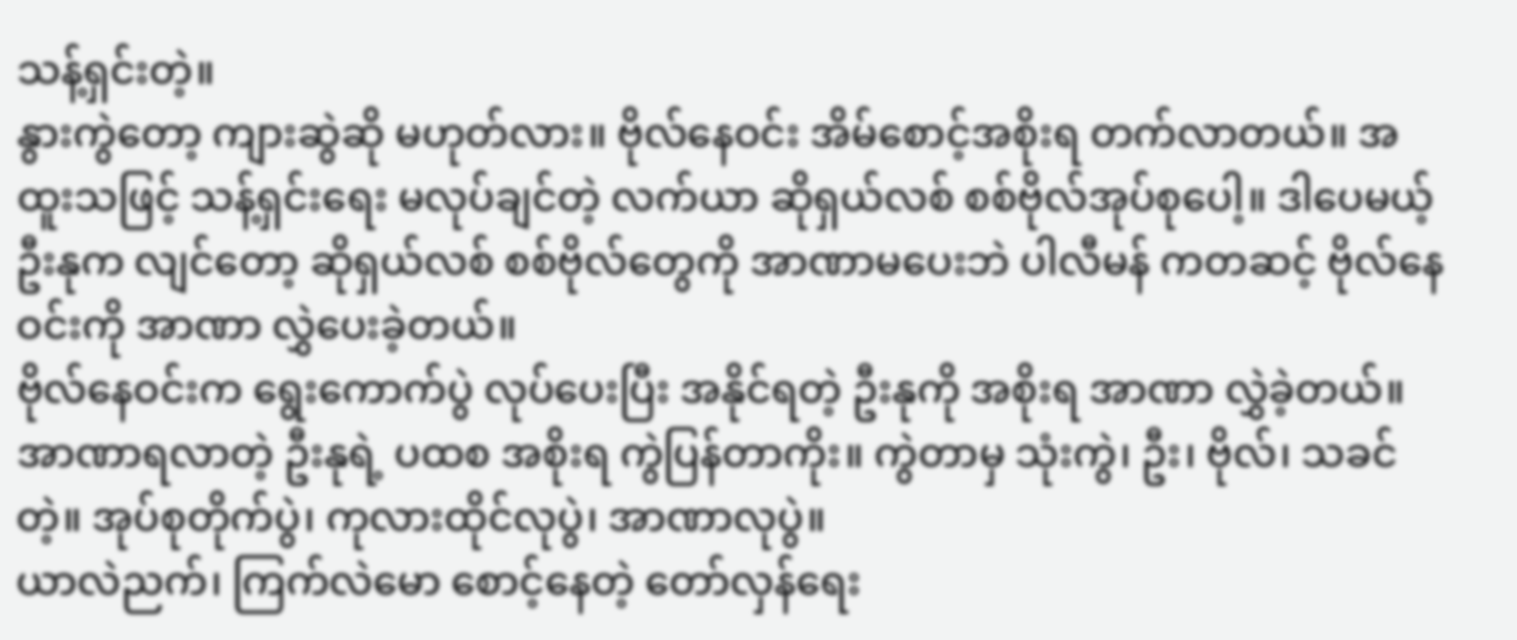သန့်ရှင်းတဲ့။
နွားကွဲတော့ ကျားဆွဲဆို မဟုတ်လား။ ဗိုလ်နေဝင်း အိမ်စောင့်အစိုးရ တက်လာတယ်။ အထူးသဖြင့် သန့်ရှင်းရေး မလုပ်ချင်တဲ့ လက်ယာ ဆိုရှယ်လစ် စစ်ဗိုလ်အုပ်စုပေါ့။ ဒါပေမယ့် ဦးနုက လျင်တော့ ဆိုရှယ်လစ် စစ်ဗိုလ်တွေကို အာဏာမပေးဘဲ ပါလီမန် ကတဆင့် ဗိုလ်နေဝင်းကို အာဏာ လွှဲပေးခဲ့တယ်။
ဗိုလ်နေဝင်းက ရွေးကောက်ပွဲ လုပ်ပေးပြီး အနိုင်ရတဲ့ ဦးနုကို အစိုးရ အာဏာ လွှဲခဲ့တယ်။ အာဏာရလာတဲ့ ဦးနုရဲ့ ပထစ အစိုးရ ကွဲပြန်တာကိုး။ ကွဲတာမှ သုံးကွဲ၊ ဦး၊ ဗိုလ်၊ သခင်တဲ့။ အုပ်စုတိုက်ပွဲ၊ ကုလားထိုင်လုပွဲ၊ အာဏာလုပွဲ။
ယာလဲညက်၊ ကြက်လဲမော စောင့်နေတဲ့ တော်လှန်ရေး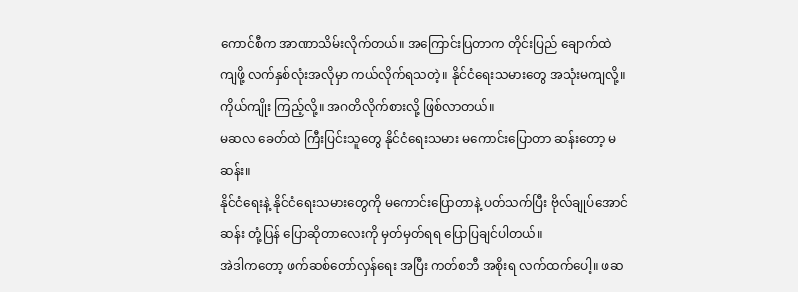ကောင်စီက အာဏာသိမ်းလိုက်တယ်။ အကြောင်းပြတာက တိုင်းပြည် ချောက်ထဲ ကျဖို့ လက်နှစ်လုံးအလိုမှာ ကယ်လိုက်ရသတဲ့။ နိုင်ငံရေးသမားတွေ အသုံးမကျလို့။ ကိုယ်ကျိုး ကြည့်လို့။ အဂတိလိုက်စားလို့ ဖြစ်လာတယ်။
မဆလ ခေတ်ထဲ ကြီးပြင်းသူတွေ နိုင်ငံရေးသမား မကောင်းပြောတာ ဆန်းတော့ မဆန်း။
နိုင်ငံရေးနဲ့ နိုင်ငံရေးသမားတွေကို မကောင်းပြောတာနဲ့ ပတ်သက်ပြီး ဗိုလ်ချုပ်အောင်ဆန်း တုံ့ပြန် ပြောဆိုတာလေးကို မှတ်မှတ်ရရ ပြောပြချင်ပါတယ်။
အဲဒါကတော့ ဖက်ဆစ်တော်လှန်ရေး အပြီး ကတ်စဘီ အစိုးရ လက်ထက်ပေါ့။ ဖဆ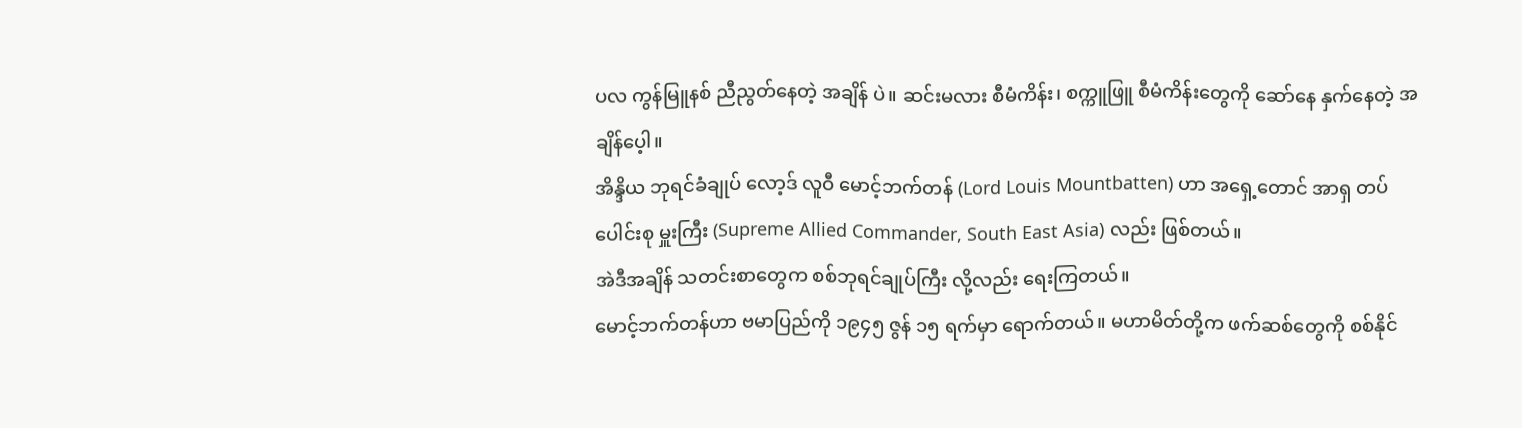ပလ ကွန်မြူနစ် ညီညွတ်နေတဲ့ အချိန် ပဲ။ ဆင်းမလား စီမံကိန်း၊ စက္ကူဖြူ စီမံကိန်းတွေကို ဆော်နေ နှက်နေတဲ့ အချိန်ပေ့ါ။
အိန္ဒိယ ဘုရင်ခံချုပ် လော့ဒ် လူဝီ မောင့်ဘက်တန် (Lord Louis Mountbatten) ဟာ အရှေ့တောင် အာရှ တပ်ပေါင်းစု မှူးကြီး (Supreme Allied Commander, South East Asia) လည်း ဖြစ်တယ်။
အဲဒီအချိန် သတင်းစာတွေက စစ်ဘုရင်ချုပ်ကြီး လို့လည်း ရေးကြတယ်။
မောင့်ဘက်တန်ဟာ ဗမာပြည်ကို ၁၉၄၅ ဇွန် ၁၅ ရက်မှာ ရောက်တယ်။ မဟာမိတ်တို့က ဖက်ဆစ်တွေကို စစ်နိုင်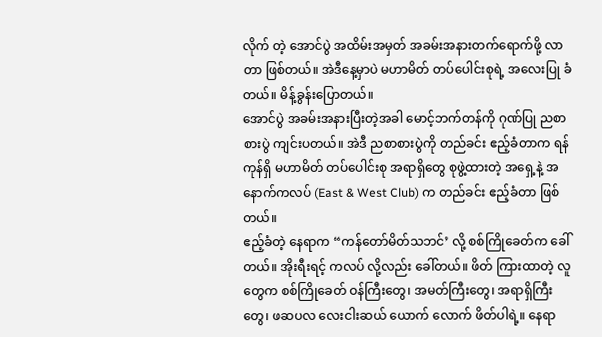လိုက် တဲ့ အောင်ပွဲ အထိမ်းအမှတ် အခမ်းအနားတက်ရောက်ဖို့ လာတာ ဖြစ်တယ်။ အဲဒီနေ့မှာပဲ မဟာမိတ် တပ်ပေါင်းစုရဲ့ အလေးပြု ခံတယ်။ မိန့်ခွန်းပြောတယ်။
အောင်ပွဲ အခမ်းအနားပြီးတဲ့အခါ မောင့်ဘက်တန်ကို ဂုဏ်ပြု ညစာစားပွဲ ကျင်းပတယ်။ အဲဒီ ညစာစားပွဲကို တည်ခင်း ဧည့်ခံတာက ရန်ကုန်ရှိ မဟာမိတ် တပ်ပေါင်းစု အရာရှိတွေ စုဖွဲ့ထားတဲ့ အရှေ့နဲ့ အနောက်ကလပ် (East & West Club) က တည်ခင်း ဧည့်ခံတာ ဖြစ်တယ်။
ဧည့်ခံတဲ့ နေရာက “ကန်တော်မိတ်သဘင်’ လို့ စစ်ကြိုခေတ်က ခေါ်တယ်။ အိုးရီးရင့် ကလပ် လို့လည်း ခေါ်တယ်။ ဖိတ် ကြားထာတဲ့ လူတွေက စစ်ကြိုခေတ် ဝန်ကြီးတွေ၊ အမတ်ကြီးတွေ၊ အရာရှိကြီးတွေ၊ ဖဆပလ လေးငါးဆယ် ယောက် လောက် ဖိတ်ပါရဲ့။ နေရာ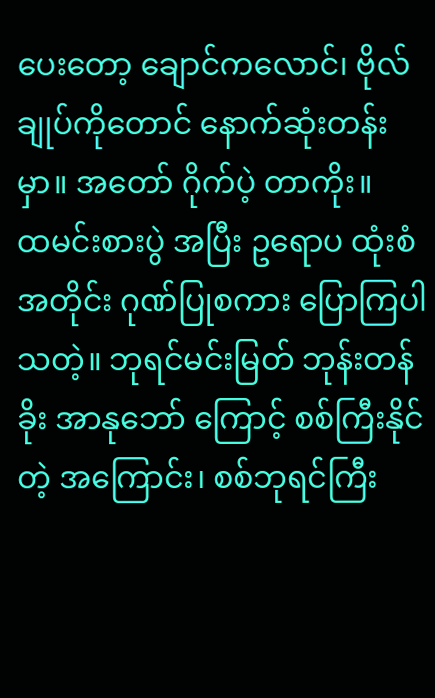ပေးတော့ ချောင်ကလောင်၊ ဗိုလ်ချုပ်ကိုတောင် နောက်ဆုံးတန်းမှာ။ အတော် ဂိုက်ပဲ့ တာကိုး။
ထမင်းစားပွဲ အပြီး ဥရောပ ထုံးစံ အတိုင်း ဂုဏ်ပြုစကား ပြောကြပါသတဲ့။ ဘုရင်မင်းမြတ် ဘုန်းတန်ခိုး အာနုဘော် ကြောင့် စစ်ကြီးနိုင်တဲ့ အကြောင်း၊ စစ်ဘုရင်ကြီး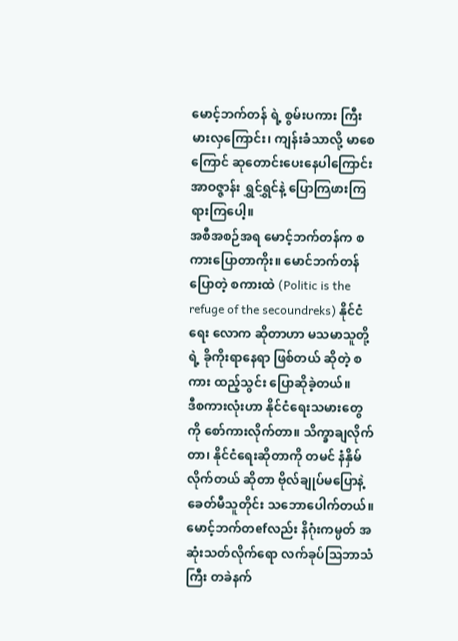မောင့်ဘက်တန် ရဲ့ စွမ်းပကား ကြီးမားလှကြောင်း၊ ကျန်းခံသာလို့ မာစေကြောင် ဆုတောင်းပေးနေပါကြောင်း အာဝဇ္ဇာန်း ရွှင်ရွှင်နဲ့ ပြောကြဖားကြ ရားကြပေါ့။
အစီအစဉ်အရ မောင့်ဘက်တန်က စကားပြောတာကိုး။ မောင်ဘက်တန် ပြောတဲ့ စကားထဲ (Politic is the refuge of the secoundreks) နိုင်ငံရေး လောက ဆိုတာဟာ မသမာသူတို့ရဲ့ ခိုကိုးရာနေရာ ဖြစ်တယ် ဆိုတဲ့ စကား ထည့်သွင်း ပြောဆိုခဲ့တယ်။
ဒီစကားလုံးဟာ နိုင်ငံရေးသမားတွေကို စော်ကားလိုက်တာ။ သိက္ခာချလိုက်တာ၊ နိုင်ငံရေးဆိုတာကို တမင် နံနှိမ် လိုက်တယ် ဆိုတာ ဗိုလ်ချုပ်မပြောနဲ့ ခေတ်မီသူတိုင်း သဘောပေါက်တယ်။
မောင့်ဘက်တefလည်း နိဂုံးကမ္ပတ် အဆုံးသတ်လိုက်ရော လက်ခုပ်သြဘာသံကြီး တခဲနက်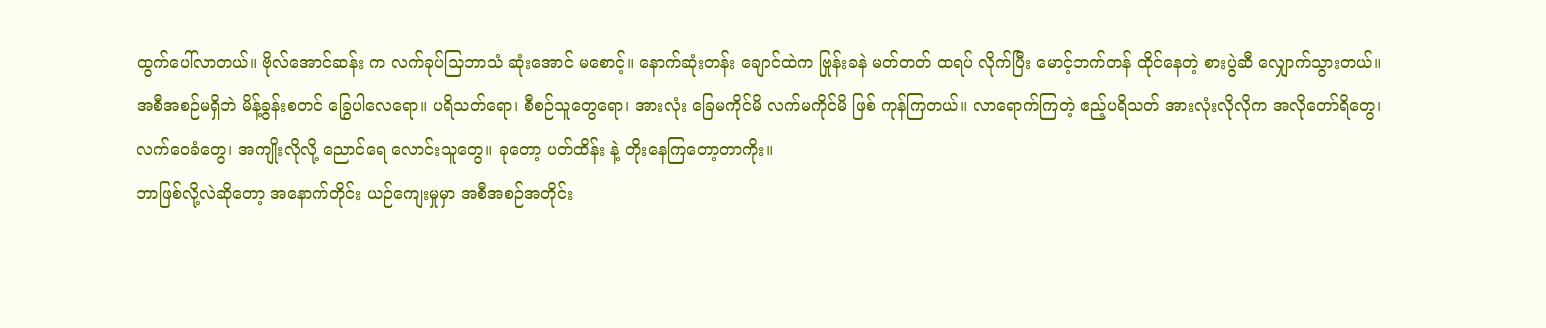ထွက်ပေါ်လာတယ်။ ဗိုလ်အောင်ဆန်း က လက်ခုပ်သြဘာသံ ဆုံးအောင် မစောင့်။ နောက်ဆုံးတန်း ချောင်ထဲက ဗြုန်းခနဲ မတ်တတ် ထရပ် လိုက်ပြီး မောင့်ဘက်တန် ထိုင်နေတဲ့ စားပွဲဆီ လျှောက်သွားတယ်။
အစီအစဉ်မရှိဘဲ မိန့်ခွန်းစတင် ခြွေပါလေရော။ ပရိသတ်ရော၊ စီစဉ်သူတွေရော၊ အားလုံး ခြေမကိုင်မိ လက်မကိုင်မိ ဖြစ် ကုန်ကြတယ်။ လာရောက်ကြတဲ့ ဧည့်ပရိသတ် အားလုံးလိုလိုက အလိုတော်ရိတွေ၊ လက်ဝေခံတွေ၊ အကျိုးလိုလို့ ညောင်ရေ လောင်းသူတွေ။ ခုတော့ ပတ်ထိန်း နဲ့ တိုးနေကြတော့တာကိုး။
ဘာဖြစ်လို့လဲဆိုတော့ အနောက်တိုင်း ယဉ်ကျေးမှုမှာ အစီအစဉ်အတိုင်း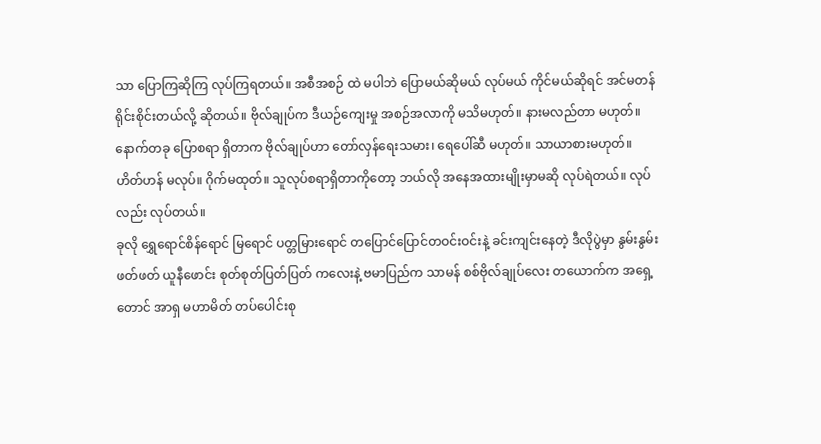သာ ပြောကြဆိုကြ လုပ်ကြရတယ်။ အစီအစဉ် ထဲ မပါဘဲ ပြောမယ်ဆိုမယ် လုပ်မယ် ကိုင်မယ်ဆိုရင် အင်မတန် ရိုင်းစိုင်းတယ်လို့ ဆိုတယ်။ ဗိုလ်ချုပ်က ဒီယဉ်ကျေးမှု အစဉ်အလာကို မသိမဟုတ်။ နားမလည်တာ မဟုတ်။
နောက်တခု ပြောစရာ ရှိတာက ဗိုလ်ချုပ်ဟာ တော်လှန်ရေးသမား၊ ရေပေါ်ဆီ မဟုတ်။ သာယာစားမဟုတ်။ ဟိတ်ဟန် မလုပ်။ ဂိုက်မထုတ်။ သူလုပ်စရာရှိတာကိုတော့ ဘယ်လို အနေအထားမျိုးမှာမဆို လုပ်ရဲတယ်။ လုပ်လည်း လုပ်တယ်။
ခုလို ရွှေရောင်စိန်ရောင် မြရောင် ပတ္တမြားရောင် တပြောင်ပြောင်တဝင်းဝင်းနဲ့ ခင်းကျင်းနေတဲ့ ဒီလိုပွဲမှာ နွမ်းနွမ်း ဖတ်ဖတ် ယူနီဖောင်း စုတ်စုတ်ပြတ်ပြတ် ကလေးနဲ့ ဗမာပြည်က သာမန် စစ်ဗိုလ်ချုပ်လေး တယောက်က အရှေ့ တောင် အာရှ မဟာမိတ် တပ်ပေါင်းစု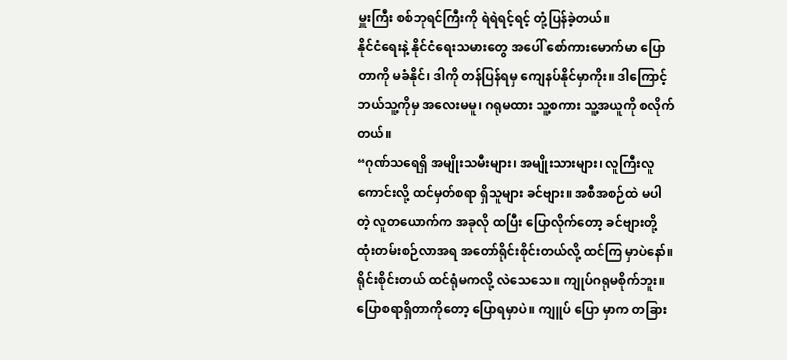မှူးကြီး စစ်ဘုရင်ကြီးကို ရဲရဲရင့်ရင့် တုံ့ပြန်ခဲ့တယ်။
နိုင်ငံရေးနဲ့ နိုင်ငံရေးသမားတွေ အပေါ် စော်ကားမောက်မာ ပြောတာကို မခံနိုင်၊ ဒါကို တန်ပြန်ရမှ ကျေနပ်နိုင်မှာကိုး။ ဒါကြောင့် ဘယ်သူ့ကိုမှ အလေးမမူ၊ ဂရုမထား သူ့စကား သူ့အယူကို စလိုက်တယ်။
“ဂုဏ်သရေရှိ အမျိုးသမီးများ၊ အမျိုးသားများ၊ လူကြီးလူကောင်းလို့ ထင်မှတ်စရာ ရှိသူများ ခင်ဗျား။ အစီအစဉ်ထဲ မပါ တဲ့ လူတယောက်က အခုလို ထပြီး ပြောလိုက်တော့ ခင်ဗျားတို့ ထုံးတမ်းစဉ်လာအရ အတော်ရိုင်းစိုင်းတယ်လို့ ထင်ကြ မှာပဲနော်။ ရိုင်းစိုင်းတယ် ထင်ရုံမကလို့ လဲသေသေ။ ကျုပ်ဂရုမစိုက်ဘူး။ ပြောစရာရှိတာကိုတော့ ပြောရမှာပဲ။ ကျူပ် ပြော မှာက တခြား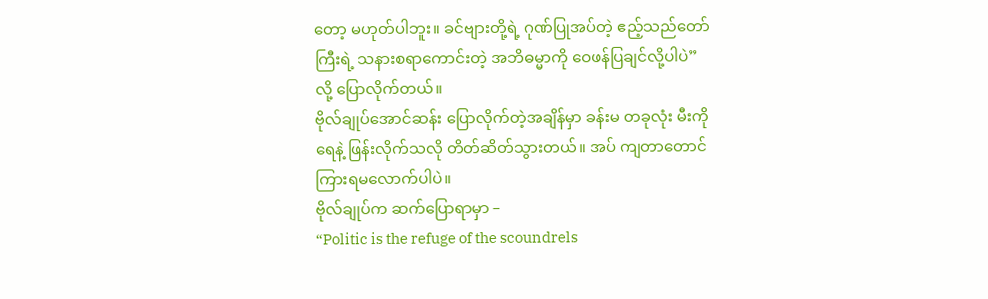တော့ မဟုတ်ပါဘူး။ ခင်ဗျားတို့ရဲ့ ဂုဏ်ပြုအပ်တဲ့ ဧည့်သည်တော်ကြီးရဲ့ သနားစရာကောင်းတဲ့ အဘိဓမ္မာကို ဝေဖန်ပြချင်လို့ပါပဲ” လို့ ပြောလိုက်တယ်။
ဗိုလ်ချုပ်အောင်ဆန်း ပြောလိုက်တဲ့အချိန်မှာ ခန်းမ တခုလုံး မီးကိုရေနဲ့ ဖြန်းလိုက်သလို တိတ်ဆိတ်သွားတယ်။ အပ် ကျတာတောင် ကြားရမလောက်ပါပဲ။
ဗိုလ်ချုပ်က ဆက်ပြောရာမှာ –
“Politic is the refuge of the scoundrels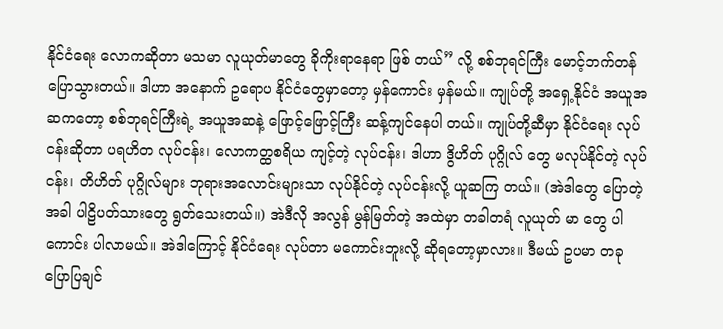နိုင်ငံရေး လောကဆိုတာ မသမာ လူယုတ်မာတွေ ခိုကိုးရာနေရာ ဖြစ် တယ်” လို့ စစ်ဘုရင်ကြီး မောင့်ဘက်တန် ပြောသွားတယ်။ ဒါဟာ အနောက် ဥရောပ နိုင်ငံတွေမှာတော့ မှန်ကောင်း မှန်မယ်။ ကျုပ်တို့ အရှေ့နိုင်ငံ အယူအဆကတော့ စစ်ဘုရင်ကြီးရဲ့ အယူအဆနဲ့ ဖြောင့်ဖြောင့်ကြီး ဆန့်ကျင်နေပါ တယ်။ ကျုပ်တို့ဆီမှာ နိုင်ငံရေး လုပ်ငန်းဆိုတာ ပရဟိတ လုပ်ငန်း၊ လောကတ္ထစရိယ ကျင့်တဲ့ လုပ်ငန်း၊ ဒါဟာ ဒွိဟိတ် ပုဂ္ဂိုလ် တွေ မလုပ်နိုင်တဲ့ လုပ်ငန်း၊ တိဟိတ် ပုဂ္ဂိုလ်များ ဘုရားအလောင်းများသာ လုပ်နိုင်တဲ့ လုပ်ငန်းလို့ ယူဆကြ တယ်။ (အဲဒါတွေ ပြောတဲ့ အခါ ပါဠိပတ်သားတွေ ရွတ်သေးတယ်။) အဲဒီလို အလွန် မွန်မြတ်တဲ့ အထဲမှာ တခါတရံ လူယုတ် မာ တွေ ပါကောင်း ပါလာမယ်။ အဲဒါကြောင့် နိုင်ငံရေး လုပ်တာ မကောင်းဘူးလို့ ဆိုရတော့မှာလား။ ဒီမယ် ဥပမာ တခု ပြောပြချင်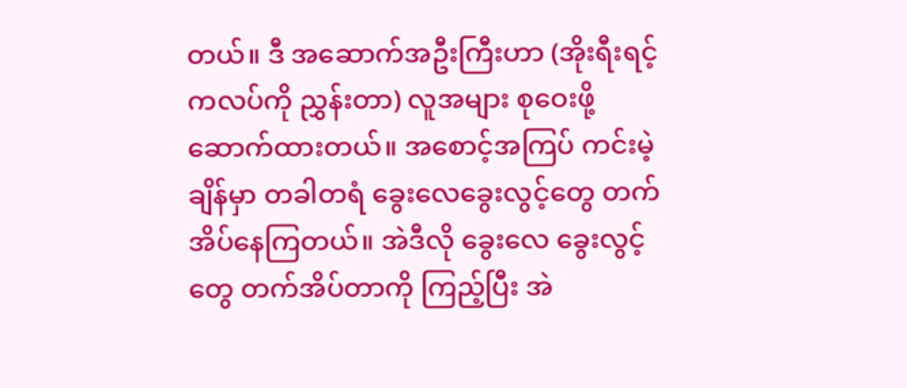တယ်။ ဒီ အဆောက်အဦးကြီးဟာ (အိုးရီးရင့် ကလပ်ကို ညွှန်းတာ) လူအများ စုဝေးဖို့ ဆောက်ထားတယ်။ အစောင့်အကြပ် ကင်းမဲ့ချိန်မှာ တခါတရံ ခွေးလေခွေးလွင့်တွေ တက်အိပ်နေကြတယ်။ အဲဒီလို ခွေးလေ ခွေးလွင့်တွေ တက်အိပ်တာကို ကြည့်ပြီး အဲ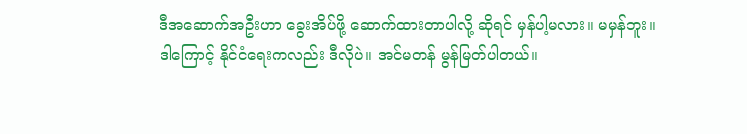ဒီအဆောက်အဦးဟာ ခွေးအိပ်ဖို့ ဆောက်ထားတာပါလို့ ဆိုရင် မှန်ပါ့မလား။ မမှန်ဘူး။
ဒါကြောင့် နိုင်ငံရေးကလည်း ဒီလိုပဲ။ အင်မတန် မွန်မြတ်ပါတယ်။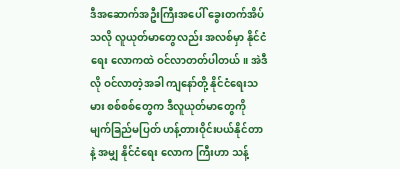ဒီအဆောက်အဦးကြီးအပေါ် ခွေးတက်အိပ်သလို လူယုတ်မာတွေလည်း အလစ်မှာ နိုင်ငံရေး လောကထဲ ဝင်လာတတ်ပါတယ်။ အဲဒီလို ဝင်လာတဲ့အခါ ကျနော်တို့ နိုင်ငံရေးသမား စစ်စစ်တွေက ဒီလူယုတ်မာတွေကို မျက်ခြည်မပြတ် ဟန့်တားဝိုင်းပယ်နိုင်တာနဲ့ အမျှ နိုင်ငံရေး လောက ကြီးဟာ သန့်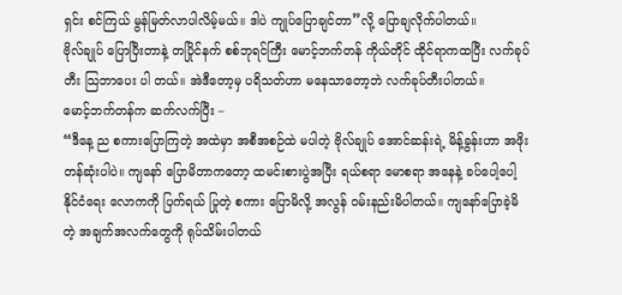ရှင်း စင်ကြယ် မွန်မြတ်လာပါလိမ့်မယ်။ ဒါပဲ ကျုပ်ပြောချင်တာ”လို့ ပြောချလိုက်ပါတယ်။
ဗိုလ်ချုပ် ပြောပြီးတာနဲ့ တပြိုင်နက် စစ်ဘုရင်ကြီး မောင့်ဘက်တန် ကိုယ်တိုင် ထိုင်ရာကထပြီး လက်ခုပ်တီး သြဘာပေး ပါ တယ်။ အဲဒီတော့မှ ပရိသတ်ဟာ မနေသာတော့ဘဲ လက်ခုပ်တီးပါတယ်။
မောင့်ဘက်တန်က ဆက်လက်ပြီး –
“ဒီနေ့ ည စကားပြောကြတဲ့ အထဲမှာ အစီအစဉ်ထဲ မပါတဲ့ ဗိုလ်ချုပ် အောင်ဆန်းရဲ့ မိန့်ခွန်းဟာ အဖိုးတန်ဆုံးပါပဲ။ ကျနော် ပြောမိတာကတော့ ထမင်းစားပွဲအပြီး ရယ်စရာ မောစရာ အနေနဲ့ ခပ်ပေါ့ပေါ့ နိုင်ငံရေး လောကကို ပြက်ရယ် ပြုတဲ့ စကား ပြောမိလို့ အလွန် ဝမ်းနည်းမိပါတယ်။ ကျနော်ပြောခဲ့မိတဲ့ အချက်အလက်တွေကို ရုပ်သိမ်းပါတယ်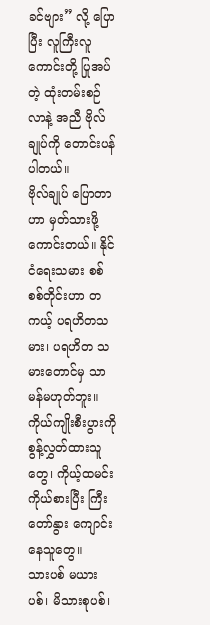ခင်ဗျား” လို့ ပြောပြီး လူကြီးလူကောင်းတို့ ပြုအပ်တဲ့ ထုံးတမ်းစဉ်လာနဲ့ အညီ ဗိုလ်ချုပ်ကို တောင်းပန်ပါတယ်။
ဗိုလ်ချုပ် ပြောတာဟာ မှတ်သားဖို့ ကောင်းတယ်။ နိုင်ငံရေးသမား စစ်စစ်တိုင်းဟာ တကယ့် ပရဟိတသမား၊ ပရဟိတ သမားတောင်မှ သာမန်မဟုတ်ဘူး။ ကိုယ်ကျိုးစီးပွားကို စွန့်လွှတ်ထားသူတွေ၊ ကိုယ့်ထမင်းကိုယ်စားပြီး ကြီးတော်နွား ကျောင်းနေသူတွေ။
သားပစ် မယားပစ်၊ မိသားစုပစ်၊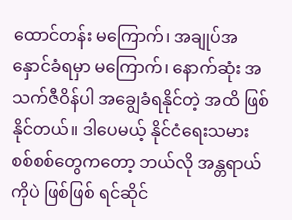ထောင်တန်း မကြောက်၊ အချုပ်အနှောင်ခံရမှာ မကြောက်၊ နောက်ဆုံး အသက်ဇီဝိန်ပါ အချွေခံရနိုင်တဲ့ အထိ ဖြစ်နိုင်တယ်။ ဒါပေမယ့် နိုင်ငံရေးသမား စစ်စစ်တွေကတော့ ဘယ်လို အန္တရာယ်ကိုပဲ ဖြစ်ဖြစ် ရင်ဆိုင်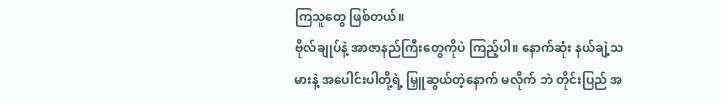ကြသူတွေ ဖြစ်တယ်။
ဗိုလ်ချုပ်နဲ့ အာဇာနည်ကြီးတွေကိုပဲ ကြည့်ပါ။ နောက်ဆုံး နယ်ချဲ့သမားနဲ့ အပေါင်းပါတို့ရဲ့ မြှူဆွယ်တဲ့နောက် မလိုက် ဘဲ တိုင်းပြည် အ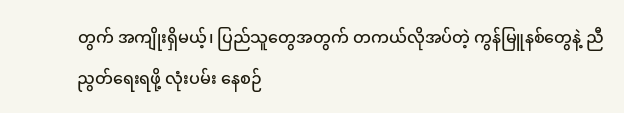တွက် အကျိုးရှိမယ့်၊ ပြည်သူတွေအတွက် တကယ်လိုအပ်တဲ့ ကွန်မြူနစ်တွေနဲ့ ညီညွတ်ရေးရဖို့ လုံးပမ်း နေစဉ်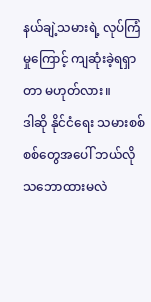နယ်ချဲ့သမားရဲ့ လုပ်ကြံမှုကြောင့် ကျဆုံးခဲ့ရရှာတာ မဟုတ်လား။
ဒါဆို နိုင်ငံရေး သမားစစ်စစ်တွေအပေါ် ဘယ်လိုသဘောထားမလဲ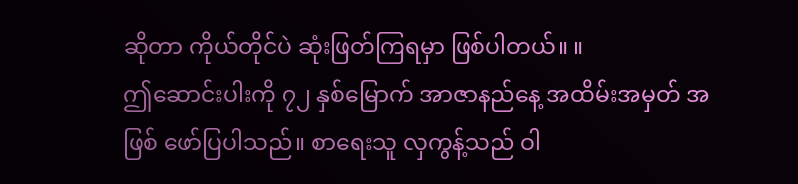ဆိုတာ ကိုယ်တိုင်ပဲ ဆုံးဖြတ်ကြရမှာ ဖြစ်ပါတယ်။ ။
ဤဆောင်းပါးကို ၇၂ နှစ်မြောက် အာဇာနည်နေ့ အထိမ်းအမှတ် အဖြစ် ဖော်ပြပါသည်။ စာရေးသူ လှကွန့်သည် ဝါ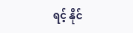ရင့် နိုင်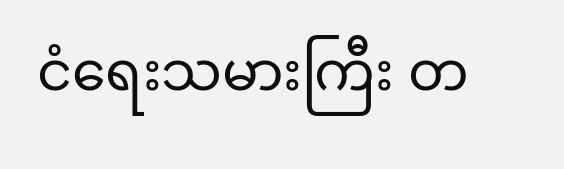ငံရေးသမားကြီး တ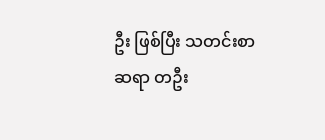ဦး ဖြစ်ပြီး သတင်းစာဆရာ တဦး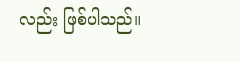လည်း ဖြစ်ပါသည်။